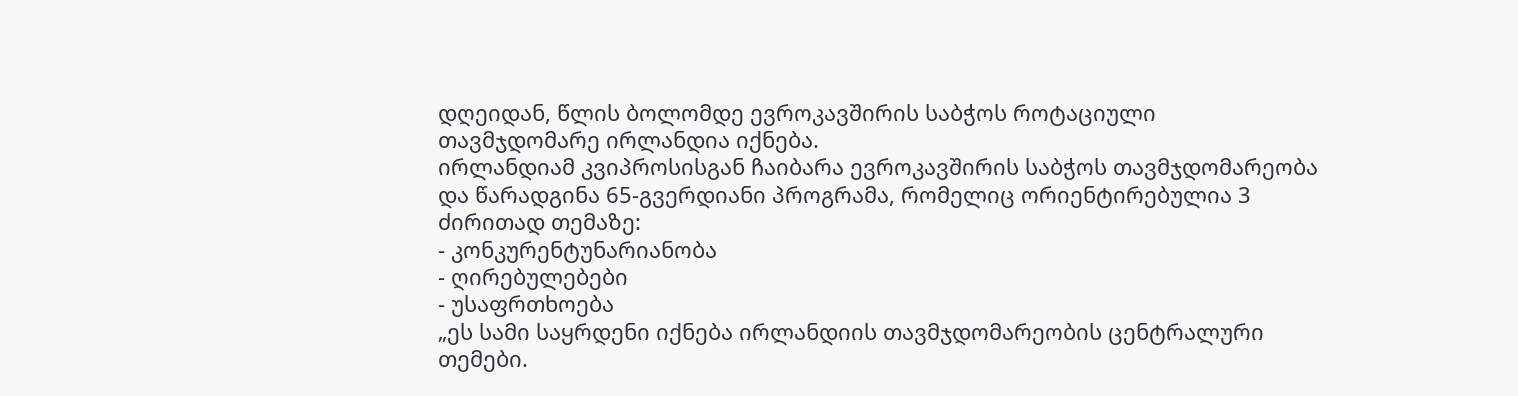დღეიდან, წლის ბოლომდე ევროკავშირის საბჭოს როტაციული თავმჯდომარე ირლანდია იქნება.
ირლანდიამ კვიპროსისგან ჩაიბარა ევროკავშირის საბჭოს თავმჯდომარეობა და წარადგინა 65-გვერდიანი პროგრამა, რომელიც ორიენტირებულია 3 ძირითად თემაზე:
- კონკურენტუნარიანობა
- ღირებულებები
- უსაფრთხოება
„ეს სამი საყრდენი იქნება ირლანდიის თავმჯდომარეობის ცენტრალური თემები.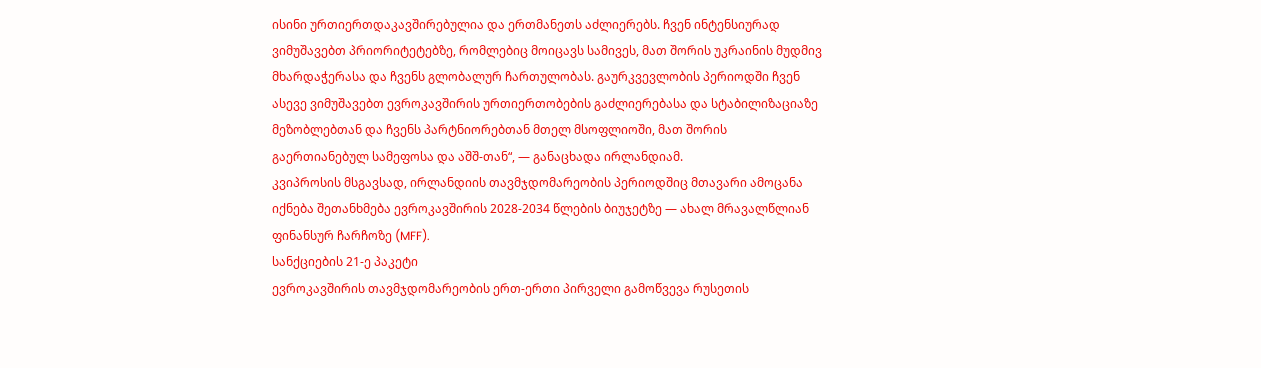ისინი ურთიერთდაკავშირებულია და ერთმანეთს აძლიერებს. ჩვენ ინტენსიურად ვიმუშავებთ პრიორიტეტებზე, რომლებიც მოიცავს სამივეს, მათ შორის უკრაინის მუდმივ მხარდაჭერასა და ჩვენს გლობალურ ჩართულობას. გაურკვევლობის პერიოდში ჩვენ ასევე ვიმუშავებთ ევროკავშირის ურთიერთობების გაძლიერებასა და სტაბილიზაციაზე მეზობლებთან და ჩვენს პარტნიორებთან მთელ მსოფლიოში, მათ შორის გაერთიანებულ სამეფოსა და აშშ-თან“, — განაცხადა ირლანდიამ.
კვიპროსის მსგავსად, ირლანდიის თავმჯდომარეობის პერიოდშიც მთავარი ამოცანა იქნება შეთანხმება ევროკავშირის 2028-2034 წლების ბიუჯეტზე — ახალ მრავალწლიან ფინანსურ ჩარჩოზე (MFF).
სანქციების 21-ე პაკეტი
ევროკავშირის თავმჯდომარეობის ერთ-ერთი პირველი გამოწვევა რუსეთის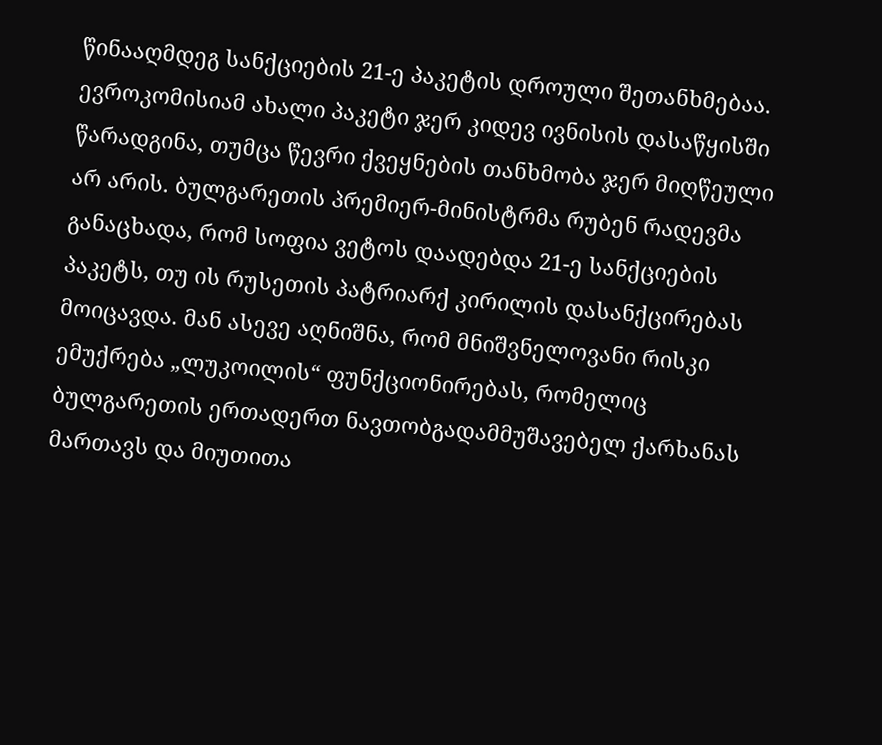წინააღმდეგ სანქციების 21-ე პაკეტის დროული შეთანხმებაა. ევროკომისიამ ახალი პაკეტი ჯერ კიდევ ივნისის დასაწყისში წარადგინა, თუმცა წევრი ქვეყნების თანხმობა ჯერ მიღწეული არ არის. ბულგარეთის პრემიერ-მინისტრმა რუბენ რადევმა განაცხადა, რომ სოფია ვეტოს დაადებდა 21-ე სანქციების პაკეტს, თუ ის რუსეთის პატრიარქ კირილის დასანქცირებას მოიცავდა. მან ასევე აღნიშნა, რომ მნიშვნელოვანი რისკი ემუქრება „ლუკოილის“ ფუნქციონირებას, რომელიც ბულგარეთის ერთადერთ ნავთობგადამმუშავებელ ქარხანას მართავს და მიუთითა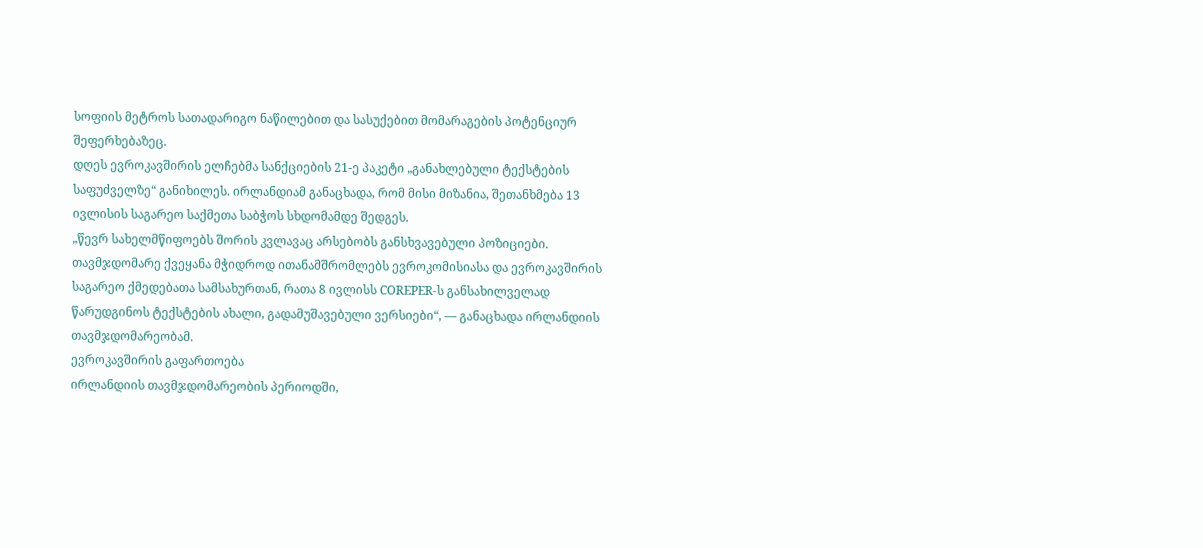სოფიის მეტროს სათადარიგო ნაწილებით და სასუქებით მომარაგების პოტენციურ შეფერხებაზეც.
დღეს ევროკავშირის ელჩებმა სანქციების 21-ე პაკეტი „განახლებული ტექსტების საფუძველზე“ განიხილეს. ირლანდიამ განაცხადა, რომ მისი მიზანია, შეთანხმება 13 ივლისის საგარეო საქმეთა საბჭოს სხდომამდე შედგეს.
„წევრ სახელმწიფოებს შორის კვლავაც არსებობს განსხვავებული პოზიციები. თავმჯდომარე ქვეყანა მჭიდროდ ითანამშრომლებს ევროკომისიასა და ევროკავშირის საგარეო ქმედებათა სამსახურთან, რათა 8 ივლისს COREPER-ს განსახილველად წარუდგინოს ტექსტების ახალი, გადამუშავებული ვერსიები“, — განაცხადა ირლანდიის თავმჯდომარეობამ.
ევროკავშირის გაფართოება
ირლანდიის თავმჯდომარეობის პერიოდში,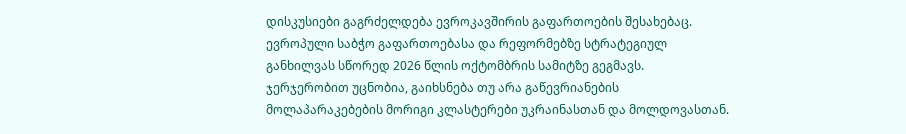დისკუსიები გაგრძელდება ევროკავშირის გაფართოების შესახებაც. ევროპული საბჭო გაფართოებასა და რეფორმებზე სტრატეგიულ განხილვას სწორედ 2026 წლის ოქტომბრის სამიტზე გეგმავს.
ჯერჯერობით უცნობია, გაიხსნება თუ არა გაწევრიანების მოლაპარაკებების მორიგი კლასტერები უკრაინასთან და მოლდოვასთან.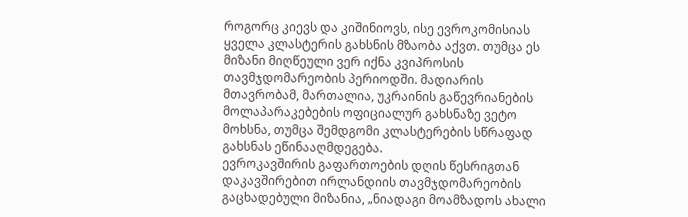როგორც კიევს და კიშინიოვს, ისე ევროკომისიას ყველა კლასტერის გახსნის მზაობა აქვთ. თუმცა ეს მიზანი მიღწეული ვერ იქნა კვიპროსის თავმჯდომარეობის პერიოდში. მადიარის მთავრობამ, მართალია, უკრაინის გაწევრიანების მოლაპარაკებების ოფიციალურ გახსნაზე ვეტო მოხსნა, თუმცა შემდგომი კლასტერების სწრაფად გახსნას ეწინააღმდეგება.
ევროკავშირის გაფართოების დღის წესრიგთან დაკავშირებით ირლანდიის თავმჯდომარეობის გაცხადებული მიზანია, „ნიადაგი მოამზადოს ახალი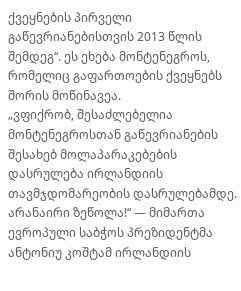ქვეყნების პირველი გაწევრიანებისთვის 2013 წლის შემდეგ“. ეს ეხება მონტენეგროს, რომელიც გაფართოების ქვეყნებს შორის მოწინავეა.
„ვფიქრობ, შესაძლებელია მონტენეგროსთან გაწევრიანების შესახებ მოლაპარაკებების დასრულება ირლანდიის თავმჯდომარეობის დასრულებამდე. არანაირი ზეწოლა!“ — მიმართა ევროპული საბჭოს პრეზიდენტმა ანტონიუ კოშტამ ირლანდიის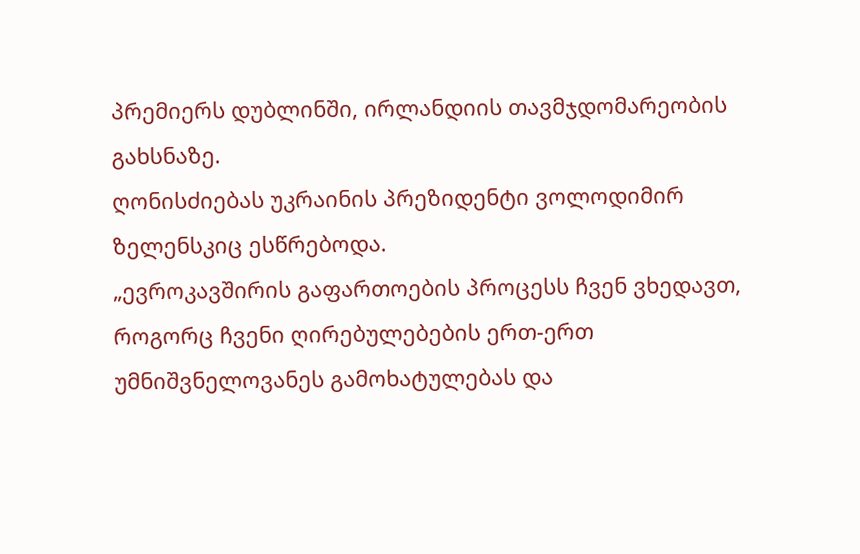პრემიერს დუბლინში, ირლანდიის თავმჯდომარეობის გახსნაზე.
ღონისძიებას უკრაინის პრეზიდენტი ვოლოდიმირ ზელენსკიც ესწრებოდა.
„ევროკავშირის გაფართოების პროცესს ჩვენ ვხედავთ, როგორც ჩვენი ღირებულებების ერთ-ერთ უმნიშვნელოვანეს გამოხატულებას და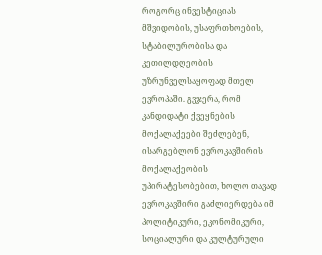როგორც ინვესტიციას მშვიდობის, უსაფრთხოების, სტაბილურობისა და კეთილდღეობის უზრუნველსაყოფად მთელ ევროპაში. გვჯერა, რომ კანდიდატი ქვეყნების მოქალაქეები შეძლებენ, ისარგებლონ ევროკავშირის მოქალაქეობის უპირატესობებით, ხოლო თავად ევროკავშირი გაძლიერდება იმ პოლიტიკური, ეკონომიკური, სოციალური და კულტურული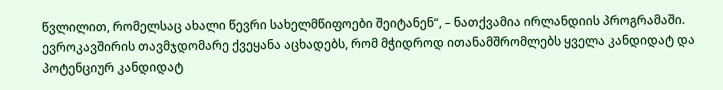წვლილით, რომელსაც ახალი წევრი სახელმწიფოები შეიტანენ“, – ნათქვამია ირლანდიის პროგრამაში.
ევროკავშირის თავმჯდომარე ქვეყანა აცხადებს, რომ მჭიდროდ ითანამშრომლებს ყველა კანდიდატ და პოტენციურ კანდიდატ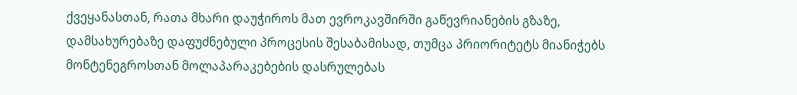ქვეყანასთან, რათა მხარი დაუჭიროს მათ ევროკავშირში გაწევრიანების გზაზე, დამსახურებაზე დაფუძნებული პროცესის შესაბამისად, თუმცა პრიორიტეტს მიანიჭებს მონტენეგროსთან მოლაპარაკებების დასრულებას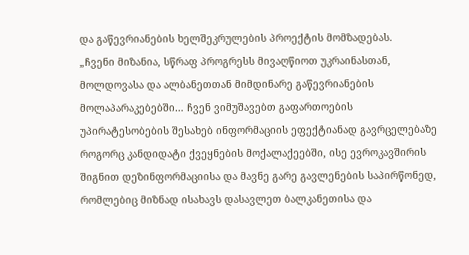და გაწევრიანების ხელშეკრულების პროექტის მომზადებას.
„ჩვენი მიზანია, სწრაფ პროგრესს მივაღწიოთ უკრაინასთან, მოლდოვასა და ალბანეთთან მიმდინარე გაწევრიანების მოლაპარაკებებში… ჩვენ ვიმუშავებთ გაფართოების უპირატესობების შესახებ ინფორმაციის ეფექტიანად გავრცელებაზე როგორც კანდიდატი ქვეყნების მოქალაქეებში, ისე ევროკავშირის შიგნით დეზინფორმაციისა და მავნე გარე გავლენების საპირწონედ, რომლებიც მიზნად ისახავს დასავლეთ ბალკანეთისა და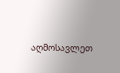აღმოსავლეთ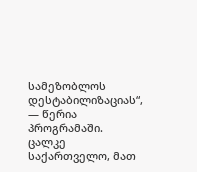სამეზობლოს დესტაბილიზაციას“, — წერია პროგრამაში.
ცალკე საქართველო, მათ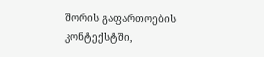შორის გაფართოების კონტექსტში,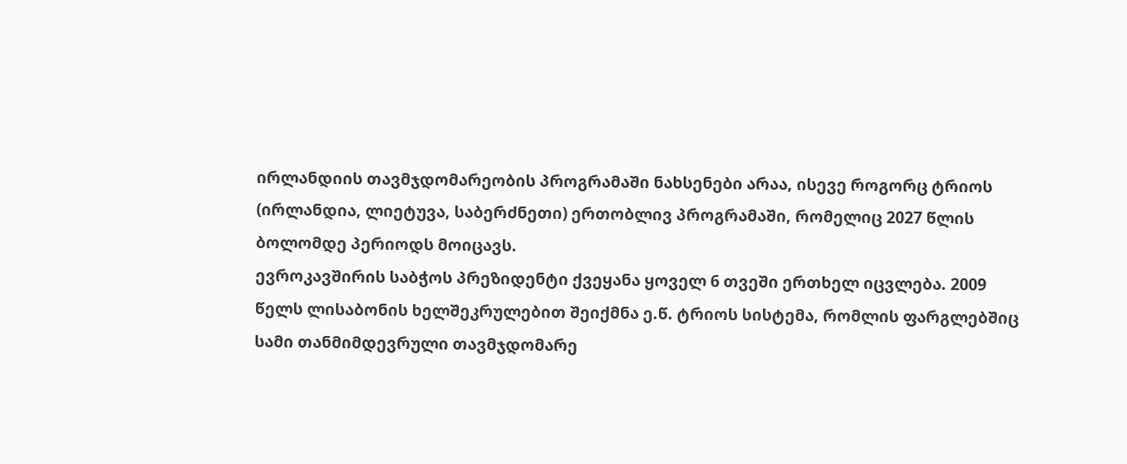ირლანდიის თავმჯდომარეობის პროგრამაში ნახსენები არაა, ისევე როგორც ტრიოს (ირლანდია, ლიეტუვა, საბერძნეთი) ერთობლივ პროგრამაში, რომელიც 2027 წლის ბოლომდე პერიოდს მოიცავს.
ევროკავშირის საბჭოს პრეზიდენტი ქვეყანა ყოველ 6 თვეში ერთხელ იცვლება. 2009 წელს ლისაბონის ხელშეკრულებით შეიქმნა ე.წ. ტრიოს სისტემა, რომლის ფარგლებშიც სამი თანმიმდევრული თავმჯდომარე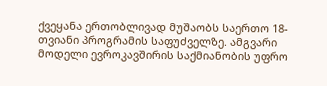ქვეყანა ერთობლივად მუშაობს საერთო 18-თვიანი პროგრამის საფუძველზე. ამგვარი მოდელი ევროკავშირის საქმიანობის უფრო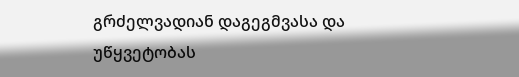გრძელვადიან დაგეგმვასა და უწყვეტობას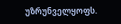უზრუნველყოფს.